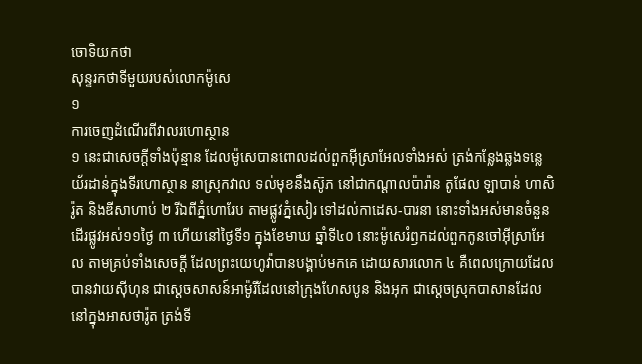ចោទិយកថា
សុន្ទរកថាទីមួយរបស់លោកម៉ូសេ
១
ការចេញដំណើរពីវាលរហោស្ថាន
១ នេះជាសេចក្តីទាំងប៉ុន្មាន ដែលម៉ូសេបានពោលដល់ពួកអ៊ីស្រាអែលទាំងអស់ ត្រង់កន្លែងឆ្លងទន្លេយ័រដាន់ក្នុងទីរហោស្ថាន នាស្រុកវាល ទល់មុខនឹងស៊ូភ នៅជាកណ្តាលប៉ារ៉ាន តូផែល ឡាបាន់ ហាសិរ៉ូត និងឌីសាហាប់ ២ រីឯពីភ្នំហោរែប តាមផ្លូវភ្នំសៀរ ទៅដល់កាដេស-បារនា នោះទាំងអស់មានចំនួនដើរផ្លូវអស់១១ថ្ងៃ ៣ ហើយនៅថ្ងៃទី១ ក្នុងខែមាឃ ឆ្នាំទី៤០ នោះម៉ូសេរំឭកដល់ពួកកូនចៅអ៊ីស្រាអែល តាមគ្រប់ទាំងសេចក្តី ដែលព្រះយេហូវ៉ាបានបង្គាប់មកគេ ដោយសារលោក ៤ គឺពេលក្រោយដែលបានវាយស៊ីហុន ជាស្តេចសាសន៍អាម៉ូរីដែលនៅក្រុងហែសបូន និងអុក ជាស្តេចស្រុកបាសានដែលនៅក្នុងអាសថារ៉ូត ត្រង់ទី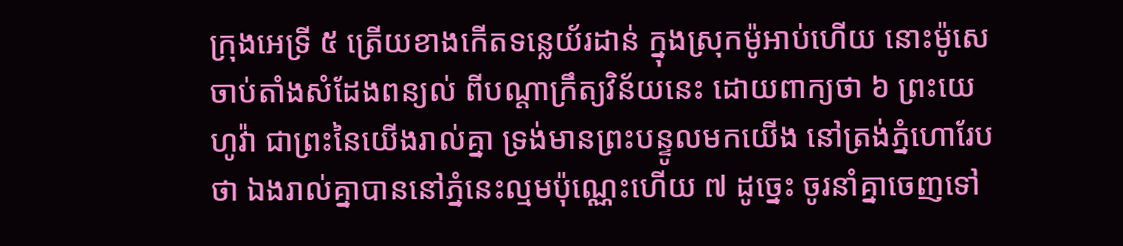ក្រុងអេទ្រី ៥ ត្រើយខាងកើតទន្លេយ័រដាន់ ក្នុងស្រុកម៉ូអាប់ហើយ នោះម៉ូសេចាប់តាំងសំដែងពន្យល់ ពីបណ្តាក្រឹត្យវិន័យនេះ ដោយពាក្យថា ៦ ព្រះយេហូវ៉ា ជាព្រះនៃយើងរាល់គ្នា ទ្រង់មានព្រះបន្ទូលមកយើង នៅត្រង់ភ្នំហោរែបថា ឯងរាល់គ្នាបាននៅភ្នំនេះល្មមប៉ុណ្ណេះហើយ ៧ ដូច្នេះ ចូរនាំគ្នាចេញទៅ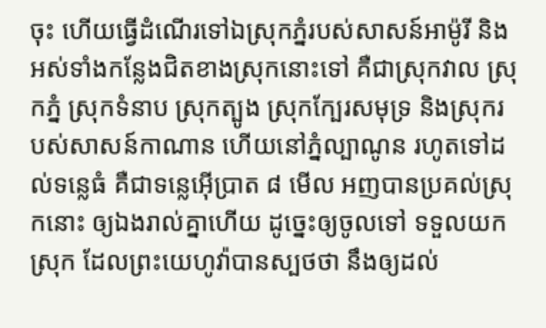ចុះ ហើយធ្វើដំណើរទៅឯស្រុកភ្នំរបស់សាសន៍អាម៉ូរី និងអស់ទាំងកន្លែងជិតខាងស្រុកនោះទៅ គឺជាស្រុកវាល ស្រុកភ្នំ ស្រុកទំនាប ស្រុកត្បូង ស្រុកក្បែរសមុទ្រ និងស្រុករបស់សាសន៍កាណាន ហើយនៅភ្នំល្បាណូន រហូតទៅដល់ទន្លេធំ គឺជាទន្លេអ៊ើប្រាត ៨ មើល អញបានប្រគល់ស្រុកនោះ ឲ្យឯងរាល់គ្នាហើយ ដូច្នេះឲ្យចូលទៅ ទទួលយកស្រុក ដែលព្រះយេហូវ៉ាបានស្បថថា នឹងឲ្យដល់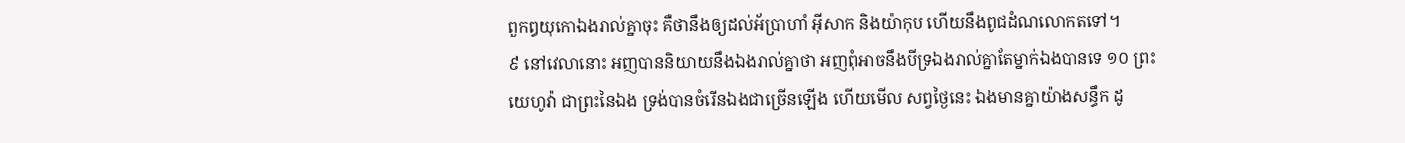ពួកឰយុកោឯងរាល់គ្នាចុះ គឺថានឹងឲ្យដល់អ័ប្រាហាំ អ៊ីសាក និងយ៉ាកុប ហើយនឹងពូជដំណលោកតទៅ។
៩ នៅវេលានោះ អញបាននិយាយនឹងឯងរាល់គ្នាថា អញពុំអាចនឹងបីទ្រឯងរាល់គ្នាតែម្នាក់ឯងបានទេ ១០ ព្រះយេហូវ៉ា ជាព្រះនៃឯង ទ្រង់បានចំរើនឯងជាច្រើនឡើង ហើយមើល សព្វថ្ងៃនេះ ឯងមានគ្នាយ៉ាងសន្ធឹក ដូ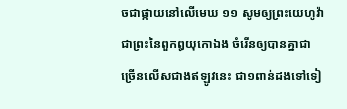ចជាផ្កាយនៅលើមេឃ ១១ សូមឲ្យព្រះយេហូវ៉ា ជាព្រះនៃពួកឰយុកោឯង ចំរើនឲ្យបានគ្នាជាច្រើនលើសជាងឥឡូវនេះ ជា១ពាន់ដងទៅទៀ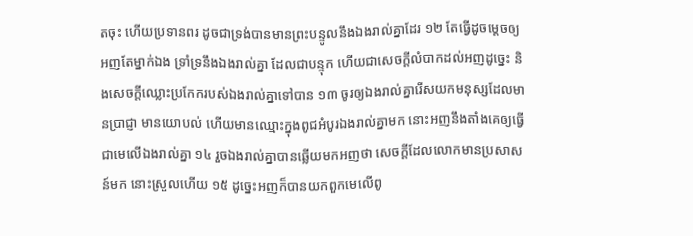តចុះ ហើយប្រទានពរ ដូចជាទ្រង់បានមានព្រះបន្ទូលនឹងឯងរាល់គ្នាដែរ ១២ តែធ្វើដូចម្តេចឲ្យអញតែម្នាក់ឯង ទ្រាំទ្រនឹងឯងរាល់គ្នា ដែលជាបន្ទុក ហើយជាសេចក្តីលំបាកដល់អញដូច្នេះ និងសេចក្តីឈ្លោះប្រកែករបស់ឯងរាល់គ្នាទៅបាន ១៣ ចូរឲ្យឯងរាល់គ្នារើសយកមនុស្សដែលមានប្រាជ្ញា មានយោបល់ ហើយមានឈ្មោះក្នុងពូជអំបូរឯងរាល់គ្នាមក នោះអញនឹងតាំងគេឲ្យធ្វើជាមេលើឯងរាល់គ្នា ១៤ រួចឯងរាល់គ្នាបានឆ្លើយមកអញថា សេចក្តីដែលលោកមានប្រសាសន៍មក នោះស្រួលហើយ ១៥ ដូច្នេះអញក៏បានយកពួកមេលើពូ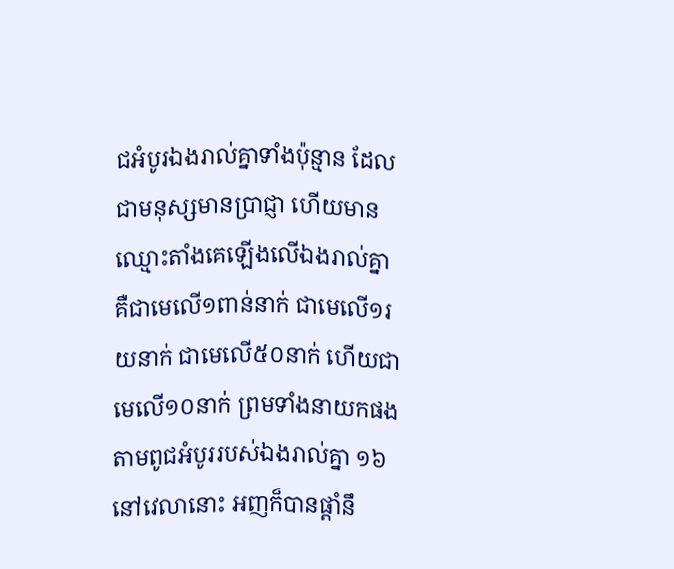ជអំបូរឯងរាល់គ្នាទាំងប៉ុន្មាន ដែលជាមនុស្សមានប្រាជ្ញា ហើយមានឈ្មោះតាំងគេឡើងលើឯងរាល់គ្នា គឺជាមេលើ១ពាន់នាក់ ជាមេលើ១រយនាក់ ជាមេលើ៥០នាក់ ហើយជាមេលើ១០នាក់ ព្រមទាំងនាយកផង តាមពូជអំបូររបស់ឯងរាល់គ្នា ១៦ នៅវេលានោះ អញក៏បានផ្តាំនឹ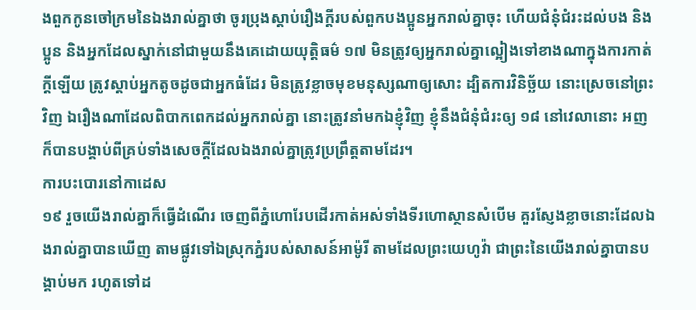ងពួកកូនចៅក្រមនៃឯងរាល់គ្នាថា ចូរប្រុងស្តាប់រឿងក្តីរបស់ពួកបងប្អូនអ្នករាល់គ្នាចុះ ហើយជំនុំជំរះដល់បង និងប្អូន និងអ្នកដែលស្នាក់នៅជាមួយនឹងគេដោយយុត្តិធម៌ ១៧ មិនត្រូវឲ្យអ្នករាល់គ្នាល្អៀងទៅខាងណាក្នុងការកាត់ក្តីឡើយ ត្រូវស្តាប់អ្នកតូចដូចជាអ្នកធំដែរ មិនត្រូវខ្លាចមុខមនុស្សណាឲ្យសោះ ដ្បិតការវិនិច្ឆ័យ នោះស្រេចនៅព្រះវិញ ឯរឿងណាដែលពិបាកពេកដល់អ្នករាល់គ្នា នោះត្រូវនាំមកឯខ្ញុំវិញ ខ្ញុំនឹងជំនុំជំរះឲ្យ ១៨ នៅវេលានោះ អញក៏បានបង្គាប់ពីគ្រប់ទាំងសេចក្តីដែលឯងរាល់គ្នាត្រូវប្រព្រឹត្តតាមដែរ។
ការបះបោរនៅកាដេស
១៩ រួចយើងរាល់គ្នាក៏ធ្វើដំណើរ ចេញពីភ្នំហោរែបដើរកាត់អស់ទាំងទីរហោស្ថានសំបើម គួរស្ញែងខ្លាចនោះដែលឯងរាល់គ្នាបានឃើញ តាមផ្លូវទៅឯស្រុកភ្នំរបស់សាសន៍អាម៉ូរី តាមដែលព្រះយេហូវ៉ា ជាព្រះនៃយើងរាល់គ្នាបានបង្គាប់មក រហូតទៅដ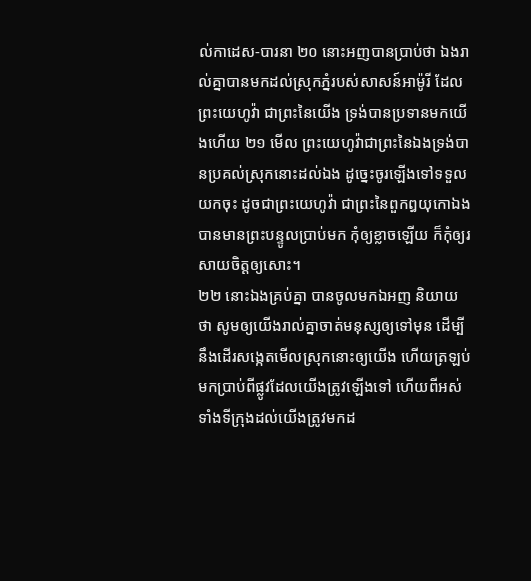ល់កាដេស-បារនា ២០ នោះអញបានប្រាប់ថា ឯងរាល់គ្នាបានមកដល់ស្រុកភ្នំរបស់សាសន៍អាម៉ូរី ដែលព្រះយេហូវ៉ា ជាព្រះនៃយើង ទ្រង់បានប្រទានមកយើងហើយ ២១ មើល ព្រះយេហូវ៉ាជាព្រះនៃឯងទ្រង់បានប្រគល់ស្រុកនោះដល់ឯង ដូច្នេះចូរឡើងទៅទទួលយកចុះ ដូចជាព្រះយេហូវ៉ា ជាព្រះនៃពួកឰយុកោឯងបានមានព្រះបន្ទូលប្រាប់មក កុំឲ្យខ្លាចឡើយ ក៏កុំឲ្យរសាយចិត្តឲ្យសោះ។
២២ នោះឯងគ្រប់គ្នា បានចូលមកឯអញ និយាយថា សូមឲ្យយើងរាល់គ្នាចាត់មនុស្សឲ្យទៅមុន ដើម្បីនឹងដើរសង្កេតមើលស្រុកនោះឲ្យយើង ហើយត្រឡប់មកប្រាប់ពីផ្លូវដែលយើងត្រូវឡើងទៅ ហើយពីអស់ទាំងទីក្រុងដល់យើងត្រូវមកដ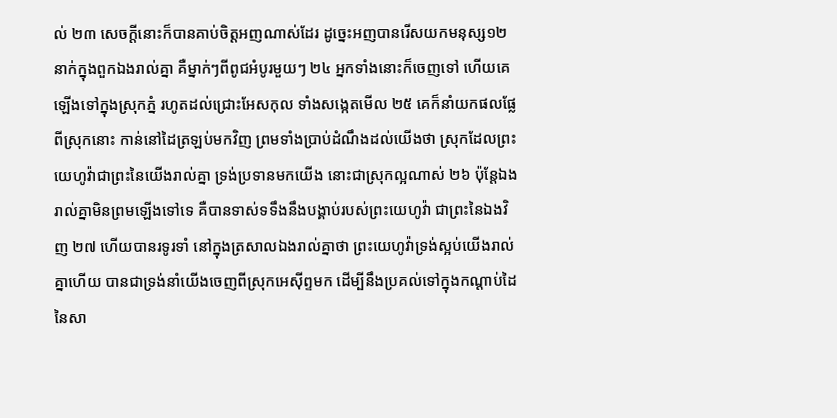ល់ ២៣ សេចក្តីនោះក៏បានគាប់ចិត្តអញណាស់ដែរ ដូច្នេះអញបានរើសយកមនុស្ស១២នាក់ក្នុងពួកឯងរាល់គ្នា គឺម្នាក់ៗពីពូជអំបូរមួយៗ ២៤ អ្នកទាំងនោះក៏ចេញទៅ ហើយគេឡើងទៅក្នុងស្រុកភ្នំ រហូតដល់ជ្រោះអែសកុល ទាំងសង្កេតមើល ២៥ គេក៏នាំយកផលផ្លែពីស្រុកនោះ កាន់នៅដៃត្រឡប់មកវិញ ព្រមទាំងប្រាប់ដំណឹងដល់យើងថា ស្រុកដែលព្រះយេហូវ៉ាជាព្រះនៃយើងរាល់គ្នា ទ្រង់ប្រទានមកយើង នោះជាស្រុកល្អណាស់ ២៦ ប៉ុន្តែឯងរាល់គ្នាមិនព្រមឡើងទៅទេ គឺបានទាស់ទទឹងនឹងបង្គាប់របស់ព្រះយេហូវ៉ា ជាព្រះនៃឯងវិញ ២៧ ហើយបានរទូរទាំ នៅក្នុងត្រសាលឯងរាល់គ្នាថា ព្រះយេហូវ៉ាទ្រង់ស្អប់យើងរាល់គ្នាហើយ បានជាទ្រង់នាំយើងចេញពីស្រុកអេស៊ីព្ទមក ដើម្បីនឹងប្រគល់ទៅក្នុងកណ្តាប់ដៃនៃសា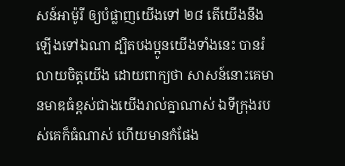សន៍អាម៉ូរី ឲ្យបំផ្លាញយើងទៅ ២៨ តើយើងនឹងឡើងទៅឯណា ដ្បិតបងប្អូនយើងទាំងនេះ បានរំលាយចិត្តយើង ដោយពាក្យថា សាសន៍នោះគេមានមាឌធំខ្ពស់ជាងយើងរាល់គ្នាណាស់ ឯទីក្រុងរបស់គេក៏ធំណាស់ ហើយមានកំផែង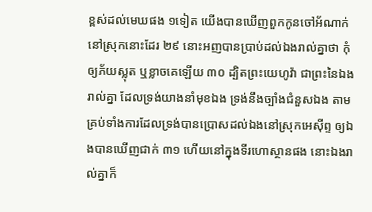ខ្ពស់ដល់មេឃផង ១ទៀត យើងបានឃើញពួកកូនចៅអ័ណាក់នៅស្រុកនោះដែរ ២៩ នោះអញបានប្រាប់ដល់ឯងរាល់គ្នាថា កុំឲ្យភ័យស្លុត ឬខ្លាចគេឡើយ ៣០ ដ្បិតព្រះយេហូវ៉ា ជាព្រះនៃឯងរាល់គ្នា ដែលទ្រង់យាងនាំមុខឯង ទ្រង់នឹងច្បាំងជំនួសឯង តាមគ្រប់ទាំងការដែលទ្រង់បានប្រោសដល់ឯងនៅស្រុកអេស៊ីព្ទ ឲ្យឯងបានឃើញជាក់ ៣១ ហើយនៅក្នុងទីរហោស្ថានផង នោះឯងរាល់គ្នាក៏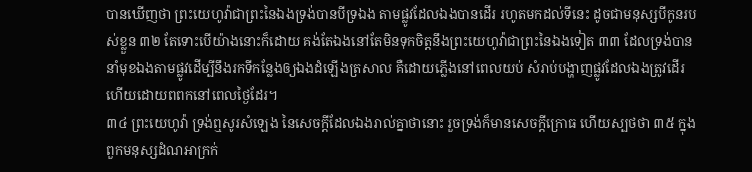បានឃើញថា ព្រះយេហូវ៉ាជាព្រះនៃឯងទ្រង់បានបីទ្រឯង តាមផ្លូវដែលឯងបានដើរ រហូតមកដល់ទីនេះ ដូចជាមនុស្សបីកូនរបស់ខ្លួន ៣២ តែទោះបើយ៉ាងនោះក៏ដោយ គង់តែឯងនៅតែមិនទុកចិត្តនឹងព្រះយេហូវ៉ាជាព្រះនៃឯងទៀត ៣៣ ដែលទ្រង់បាននាំមុខឯងតាមផ្លូវដើម្បីនឹងរកទីកន្លែងឲ្យឯងដំឡើងត្រសាល គឺដោយភ្លើងនៅពេលយប់ សំរាប់បង្ហាញផ្លូវដែលឯងត្រូវដើរ ហើយដោយពពកនៅពេលថ្ងៃដែរ។
៣៤ ព្រះយេហូវ៉ា ទ្រង់ឮសូរសំឡេង នៃសេចក្តីដែលឯងរាល់គ្នាថានោះ រួចទ្រង់ក៏មានសេចក្តីក្រោធ ហើយស្បថថា ៣៥ ក្នុងពួកមនុស្សដំណអាក្រក់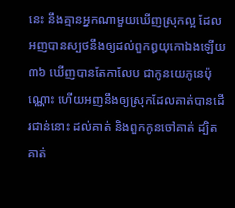នេះ នឹងគ្មានអ្នកណាមួយឃើញស្រុកល្អ ដែលអញបានស្បថនឹងឲ្យដល់ពួកឰយុកោឯងឡើយ ៣៦ ឃើញបានតែកាលែប ជាកូនយេភូនេប៉ុណ្ណោះ ហើយអញនឹងឲ្យស្រុកដែលគាត់បានដើរជាន់នោះ ដល់គាត់ និងពួកកូនចៅគាត់ ដ្បិតគាត់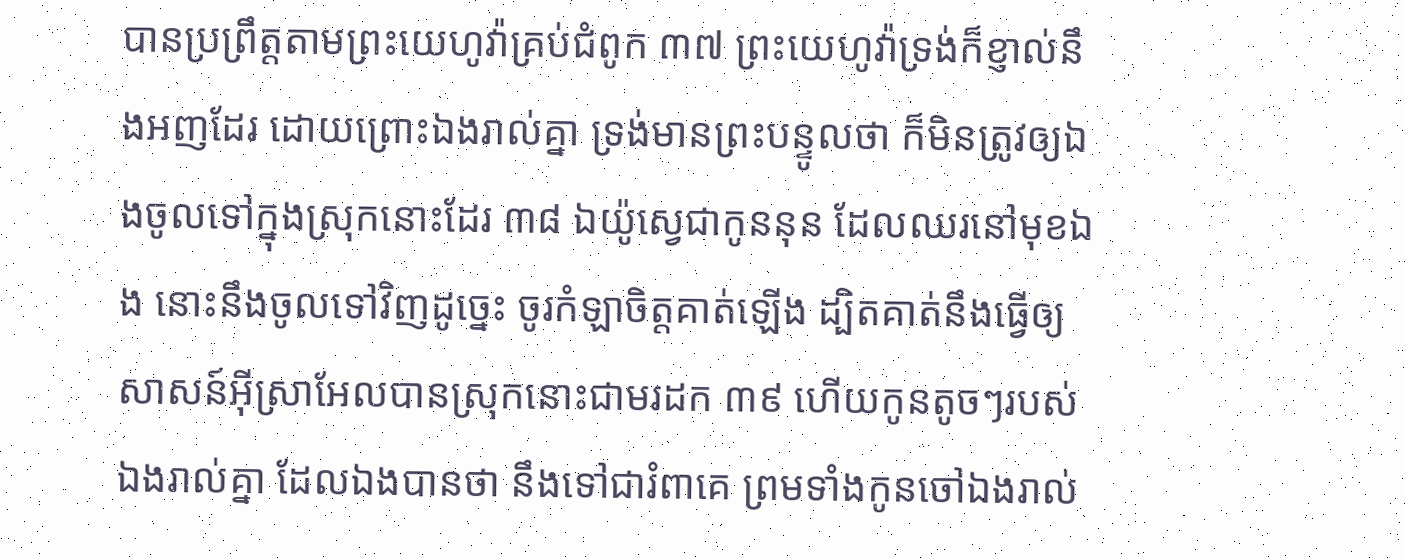បានប្រព្រឹត្តតាមព្រះយេហូវ៉ាគ្រប់ជំពូក ៣៧ ព្រះយេហូវ៉ាទ្រង់ក៏ខ្ញាល់នឹងអញដែរ ដោយព្រោះឯងរាល់គ្នា ទ្រង់មានព្រះបន្ទូលថា ក៏មិនត្រូវឲ្យឯងចូលទៅក្នុងស្រុកនោះដែរ ៣៨ ឯយ៉ូស្វេជាកូននុន ដែលឈរនៅមុខឯង នោះនឹងចូលទៅវិញដូច្នេះ ចូរកំឡាចិត្តគាត់ឡើង ដ្បិតគាត់នឹងធ្វើឲ្យសាសន៍អ៊ីស្រាអែលបានស្រុកនោះជាមរដក ៣៩ ហើយកូនតូចៗរបស់ឯងរាល់គ្នា ដែលឯងបានថា នឹងទៅជារំពាគេ ព្រមទាំងកូនចៅឯងរាល់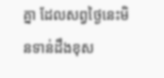គ្នា ដែលសព្វថ្ងៃនេះមិនទាន់ដឹងខុស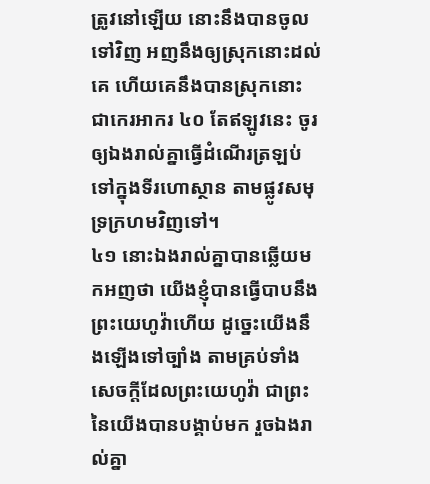ត្រូវនៅឡើយ នោះនឹងបានចូលទៅវិញ អញនឹងឲ្យស្រុកនោះដល់គេ ហើយគេនឹងបានស្រុកនោះ ជាកេរអាករ ៤០ តែឥឡូវនេះ ចូរឲ្យឯងរាល់គ្នាធ្វើដំណើរត្រឡប់ទៅក្នុងទីរហោស្ថាន តាមផ្លូវសមុទ្រក្រហមវិញទៅ។
៤១ នោះឯងរាល់គ្នាបានឆ្លើយមកអញថា យើងខ្ញុំបានធ្វើបាបនឹងព្រះយេហូវ៉ាហើយ ដូច្នេះយើងនឹងឡើងទៅច្បាំង តាមគ្រប់ទាំងសេចក្តីដែលព្រះយេហូវ៉ា ជាព្រះនៃយើងបានបង្គាប់មក រួចឯងរាល់គ្នា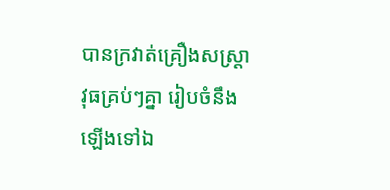បានក្រវាត់គ្រឿងសស្ត្រាវុធគ្រប់ៗគ្នា រៀបចំនឹងឡើងទៅឯ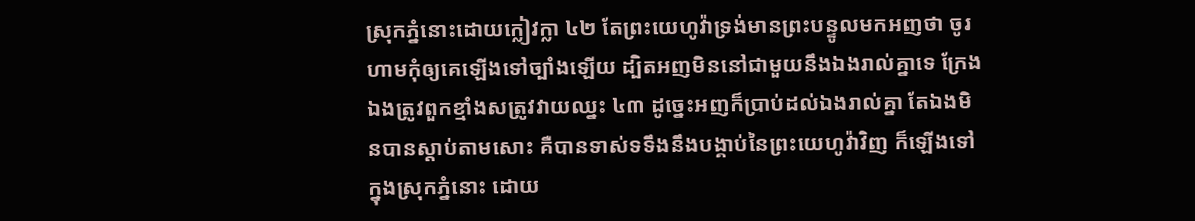ស្រុកភ្នំនោះដោយក្លៀវក្លា ៤២ តែព្រះយេហូវ៉ាទ្រង់មានព្រះបន្ទូលមកអញថា ចូរហាមកុំឲ្យគេឡើងទៅច្បាំងឡើយ ដ្បិតអញមិននៅជាមួយនឹងឯងរាល់គ្នាទេ ក្រែងឯងត្រូវពួកខ្មាំងសត្រូវវាយឈ្នះ ៤៣ ដូច្នេះអញក៏ប្រាប់ដល់ឯងរាល់គ្នា តែឯងមិនបានស្តាប់តាមសោះ គឺបានទាស់ទទឹងនឹងបង្គាប់នៃព្រះយេហូវ៉ាវិញ ក៏ឡើងទៅក្នុងស្រុកភ្នំនោះ ដោយ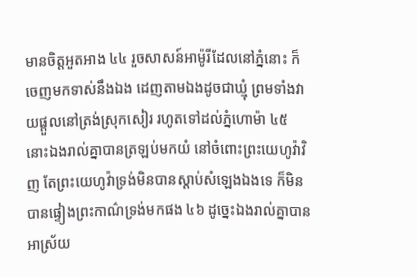មានចិត្តអួតអាង ៤៤ រួចសាសន៍អាម៉ូរីដែលនៅភ្នំនោះ ក៏ចេញមកទាស់នឹងឯង ដេញតាមឯងដូចជាឃ្មុំ ព្រមទាំងវាយផ្តួលនៅត្រង់ស្រុកសៀរ រហូតទៅដល់ភ្នំហោម៉ា ៤៥ នោះឯងរាល់គ្នាបានត្រឡប់មកយំ នៅចំពោះព្រះយេហូវ៉ាវិញ តែព្រះយេហូវ៉ាទ្រង់មិនបានស្តាប់សំឡេងឯងទេ ក៏មិនបានផ្ទៀងព្រះកាណ៌ទ្រង់មកផង ៤៦ ដូច្នេះឯងរាល់គ្នាបានអាស្រ័យ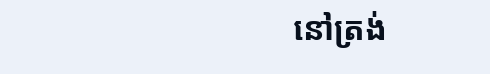នៅត្រង់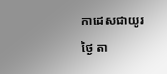កាដេសជាយូរថ្ងៃ តា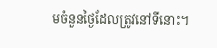មចំនួនថ្ងៃដែលត្រូវនៅទីនោះ។